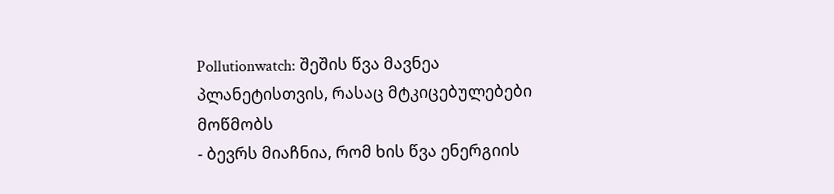Pollutionwatch: შეშის წვა მავნეა პლანეტისთვის, რასაც მტკიცებულებები მოწმობს
- ბევრს მიაჩნია, რომ ხის წვა ენერგიის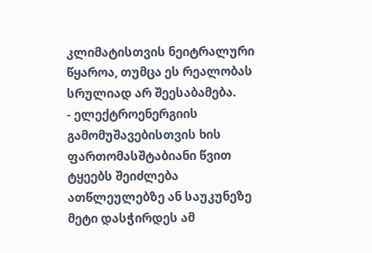კლიმატისთვის ნეიტრალური წყაროა, თუმცა ეს რეალობას სრულიად არ შეესაბამება.
- ელექტროენერგიის გამომუშავებისთვის ხის ფართომასშტაბიანი წვით ტყეებს შეიძლება ათწლეულებზე ან საუკუნეზე მეტი დასჭირდეს ამ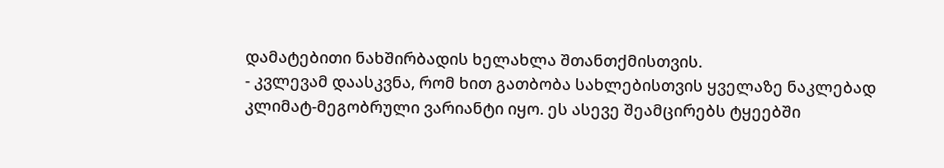დამატებითი ნახშირბადის ხელახლა შთანთქმისთვის.
- კვლევამ დაასკვნა, რომ ხით გათბობა სახლებისთვის ყველაზე ნაკლებად კლიმატ-მეგობრული ვარიანტი იყო. ეს ასევე შეამცირებს ტყეებში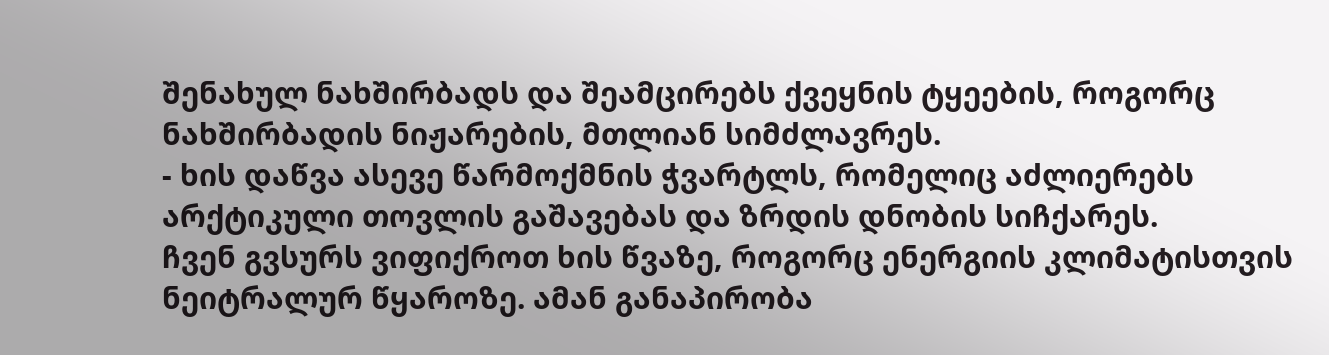შენახულ ნახშირბადს და შეამცირებს ქვეყნის ტყეების, როგორც ნახშირბადის ნიჟარების, მთლიან სიმძლავრეს.
- ხის დაწვა ასევე წარმოქმნის ჭვარტლს, რომელიც აძლიერებს არქტიკული თოვლის გაშავებას და ზრდის დნობის სიჩქარეს.
ჩვენ გვსურს ვიფიქროთ ხის წვაზე, როგორც ენერგიის კლიმატისთვის ნეიტრალურ წყაროზე. ამან განაპირობა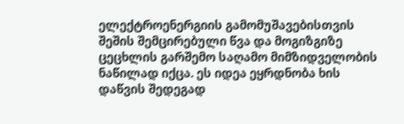ელექტროენერგიის გამომუშავებისთვის შეშის შემცირებული წვა და მოგიზგიზე ცეცხლის გარშემო საღამო მიმზიდველობის ნაწილად იქცა. ეს იდეა ეყრდნობა ხის დაწვის შედეგად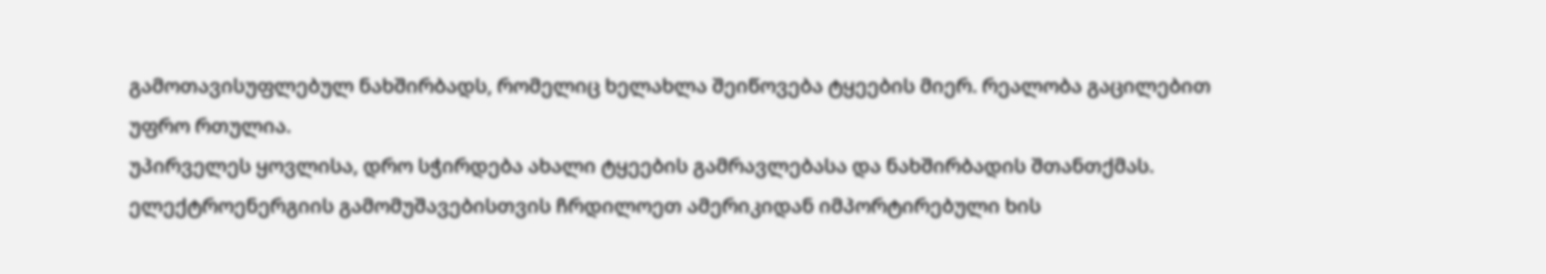გამოთავისუფლებულ ნახშირბადს, რომელიც ხელახლა შეიწოვება ტყეების მიერ. რეალობა გაცილებით უფრო რთულია.
უპირველეს ყოვლისა, დრო სჭირდება ახალი ტყეების გამრავლებასა და ნახშირბადის შთანთქმას. ელექტროენერგიის გამომუშავებისთვის ჩრდილოეთ ამერიკიდან იმპორტირებული ხის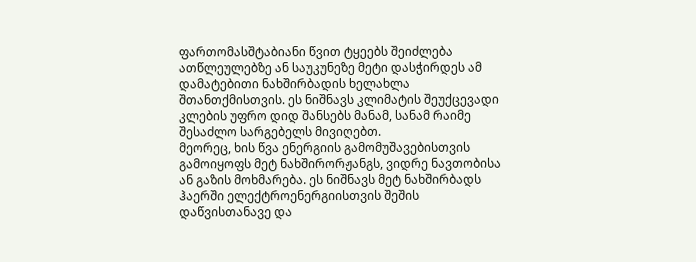ფართომასშტაბიანი წვით ტყეებს შეიძლება ათწლეულებზე ან საუკუნეზე მეტი დასჭირდეს ამ დამატებითი ნახშირბადის ხელახლა შთანთქმისთვის. ეს ნიშნავს კლიმატის შეუქცევადი კლების უფრო დიდ შანსებს მანამ, სანამ რაიმე შესაძლო სარგებელს მივიღებთ.
მეორეც, ხის წვა ენერგიის გამომუშავებისთვის გამოიყოფს მეტ ნახშირორჟანგს, ვიდრე ნავთობისა ან გაზის მოხმარება. ეს ნიშნავს მეტ ნახშირბადს ჰაერში ელექტროენერგიისთვის შეშის დაწვისთანავე და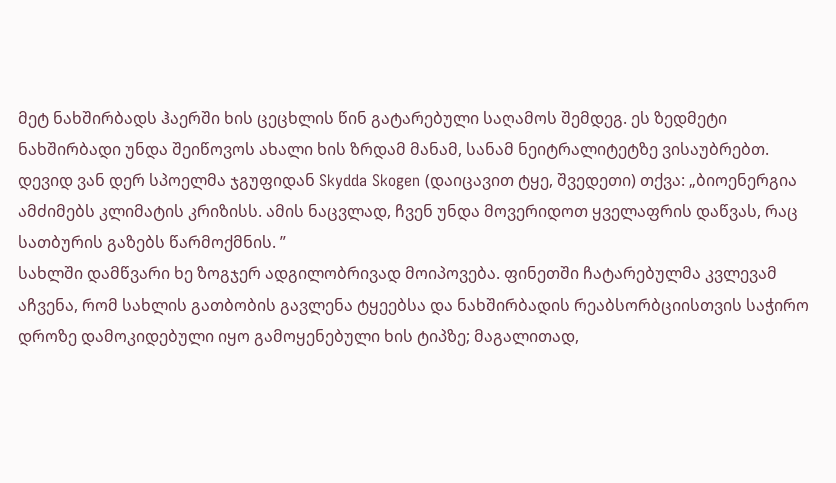მეტ ნახშირბადს ჰაერში ხის ცეცხლის წინ გატარებული საღამოს შემდეგ. ეს ზედმეტი ნახშირბადი უნდა შეიწოვოს ახალი ხის ზრდამ მანამ, სანამ ნეიტრალიტეტზე ვისაუბრებთ.
დევიდ ვან დერ სპოელმა ჯგუფიდან Skydda Skogen (დაიცავით ტყე, შვედეთი) თქვა: „ბიოენერგია ამძიმებს კლიმატის კრიზისს. ამის ნაცვლად, ჩვენ უნდა მოვერიდოთ ყველაფრის დაწვას, რაც სათბურის გაზებს წარმოქმნის. ”
სახლში დამწვარი ხე ზოგჯერ ადგილობრივად მოიპოვება. ფინეთში ჩატარებულმა კვლევამ აჩვენა, რომ სახლის გათბობის გავლენა ტყეებსა და ნახშირბადის რეაბსორბციისთვის საჭირო დროზე დამოკიდებული იყო გამოყენებული ხის ტიპზე; მაგალითად,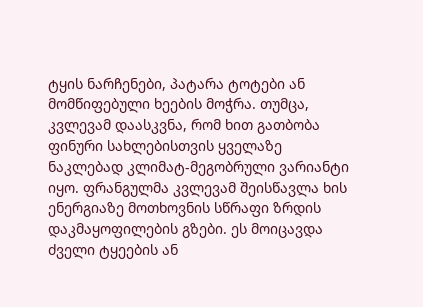ტყის ნარჩენები, პატარა ტოტები ან მომწიფებული ხეების მოჭრა. თუმცა, კვლევამ დაასკვნა, რომ ხით გათბობა ფინური სახლებისთვის ყველაზე ნაკლებად კლიმატ-მეგობრული ვარიანტი იყო. ფრანგულმა კვლევამ შეისწავლა ხის ენერგიაზე მოთხოვნის სწრაფი ზრდის დაკმაყოფილების გზები. ეს მოიცავდა ძველი ტყეების ან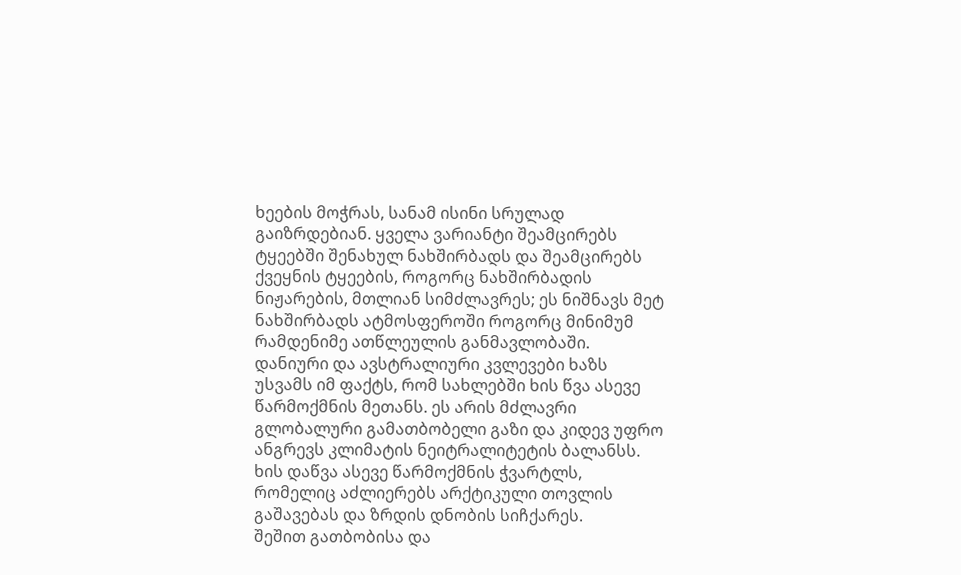ხეების მოჭრას, სანამ ისინი სრულად გაიზრდებიან. ყველა ვარიანტი შეამცირებს ტყეებში შენახულ ნახშირბადს და შეამცირებს ქვეყნის ტყეების, როგორც ნახშირბადის ნიჟარების, მთლიან სიმძლავრეს; ეს ნიშნავს მეტ ნახშირბადს ატმოსფეროში როგორც მინიმუმ რამდენიმე ათწლეულის განმავლობაში.
დანიური და ავსტრალიური კვლევები ხაზს უსვამს იმ ფაქტს, რომ სახლებში ხის წვა ასევე წარმოქმნის მეთანს. ეს არის მძლავრი გლობალური გამათბობელი გაზი და კიდევ უფრო ანგრევს კლიმატის ნეიტრალიტეტის ბალანსს. ხის დაწვა ასევე წარმოქმნის ჭვარტლს, რომელიც აძლიერებს არქტიკული თოვლის გაშავებას და ზრდის დნობის სიჩქარეს.
შეშით გათბობისა და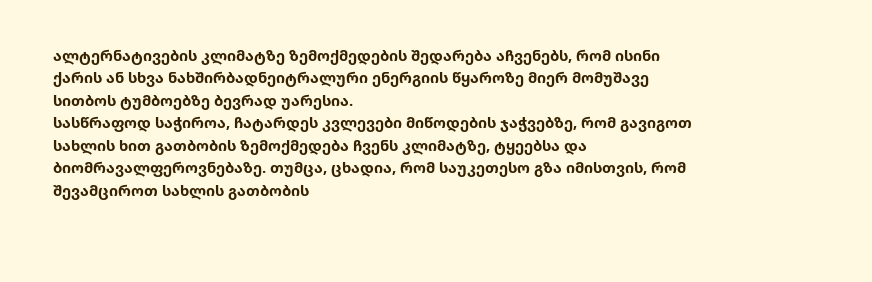ალტერნატივების კლიმატზე ზემოქმედების შედარება აჩვენებს, რომ ისინი ქარის ან სხვა ნახშირბადნეიტრალური ენერგიის წყაროზე მიერ მომუშავე სითბოს ტუმბოებზე ბევრად უარესია.
სასწრაფოდ საჭიროა, ჩატარდეს კვლევები მიწოდების ჯაჭვებზე, რომ გავიგოთ სახლის ხით გათბობის ზემოქმედება ჩვენს კლიმატზე, ტყეებსა და ბიომრავალფეროვნებაზე. თუმცა, ცხადია, რომ საუკეთესო გზა იმისთვის, რომ შევამციროთ სახლის გათბობის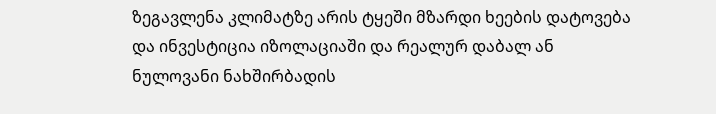ზეგავლენა კლიმატზე არის ტყეში მზარდი ხეების დატოვება და ინვესტიცია იზოლაციაში და რეალურ დაბალ ან ნულოვანი ნახშირბადის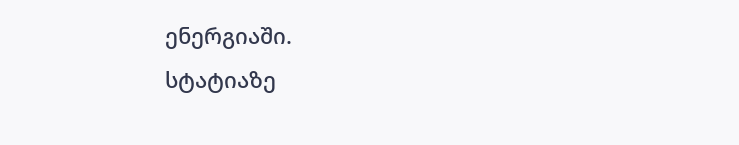ენერგიაში.
სტატიაზე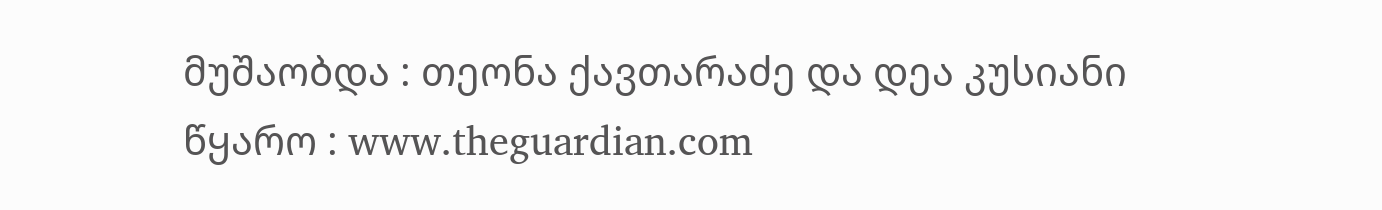მუშაობდა : თეონა ქავთარაძე და დეა კუსიანი
წყარო : www.theguardian.com